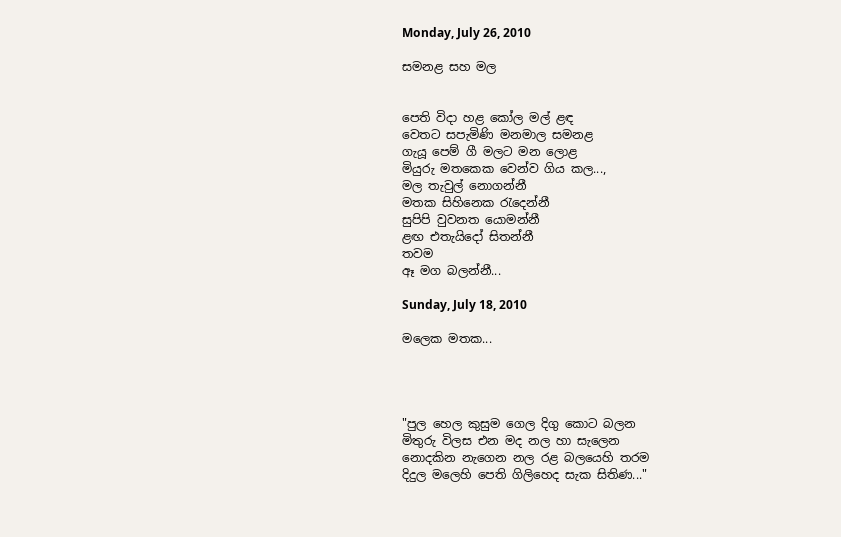Monday, July 26, 2010

සමනළ සහ මල


පෙති විදා හළ කෝල මල් ළඳ
වෙතට සපැමිණි මනමාල සමනළ
ගැයූ පෙම් ගී මලට මන ලොළ
මියුරු මතකෙක වෙන්ව ගිය කල...,
මල තැවුල් නොගන්නී
මතක සිහිනෙක රැදෙන්නී
සුපිපි වුවනත යොමන්නී
ළඟ එතැයිදෝ සිතන්නී
තවම
ඈ මග බලන්නී...

Sunday, July 18, 2010

මලෙක මතක...




"පුල හෙල කුසුම ගෙල දිගු කොට බලන
මිතුරු විලස එන මද නල හා සැලෙන
නොදකින නැගෙන නල රළ බලයෙහි තරම
දිදුල මලෙහි පෙති ගිලිහෙද සැක සිතිණ..."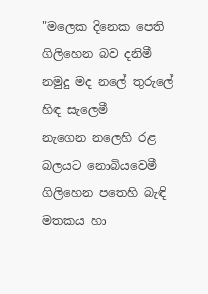"මලෙක දිනෙක පෙති ගිලිහෙන බව දනිමී
නමුදු මද නලේ තුරුලේ හිඳ සැලෙමී
නැගෙන නලෙහි රළ බලයට නොබියවෙමී
ගිලිහෙන පතෙහි බැඳි මතකය හා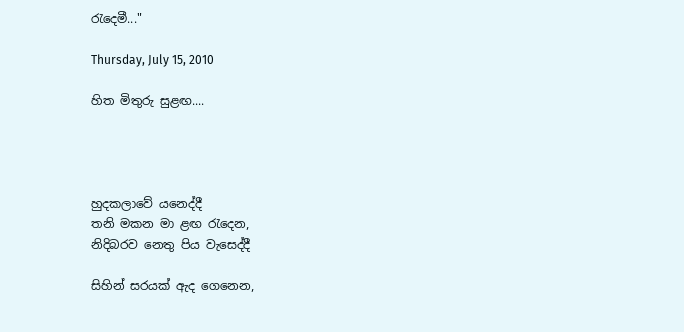රැදෙමී..."

Thursday, July 15, 2010

හිත මිතුරු සුළඟ....




හුදකලාවේ යනෙද්දී
තනි මකන මා ළඟ රැදෙන,
නිදිබරව නෙතු පිය වැසෙද්දී

සිහින් සරයක් ඇද ගෙනෙන,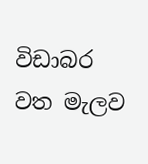විඩාබර වත මැලව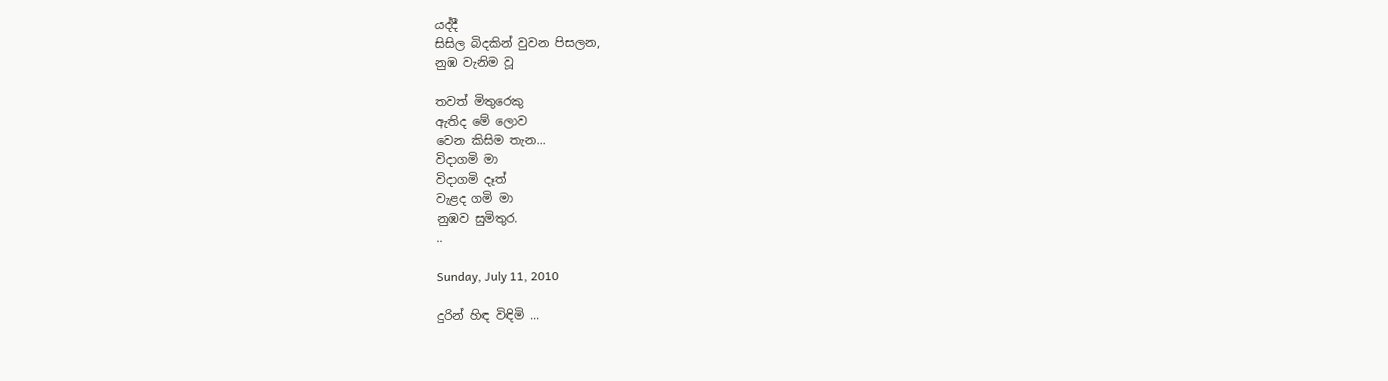යද්දී
සිසිල බිදකින් වුවන පිසලන,
නුඹ වැනිම වූ

තවත් මිතුරෙකු
ඇතිද මේ ලොව
වෙන කිසිම තැන...
විදාගමි මා
විදාගමි දෑත්
වැළද ගමි මා
නුඹව සුමිතුර.
..

Sunday, July 11, 2010

දුරින් හිඳ විඳිමි ...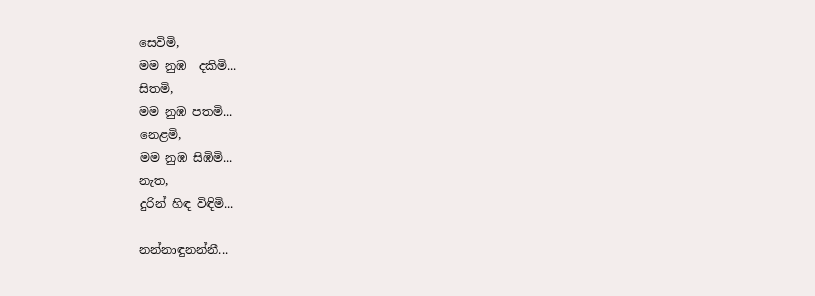සෙවිමි,
මම නුඹ  දකිමි...
සිතමි,
මම නුඹ පතමි...
නෙළමි,
මම නුඹ සිඹිමි...
නැත,
දුරින් හිඳ විඳිමි...

නන්නාඳුනන්නී...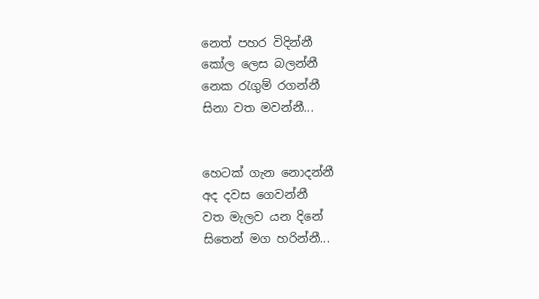නෙත් පහර විදින්නී
කෝල ලෙස බලන්නී
නෙක රැගුම් රගන්නී
සිනා වත මවන්නී...


හෙටක් ගැන නොදන්නී
අද දවස ගෙවන්නී
වත මැලව යන දිනේ
සිතෙන් මග හරින්නී...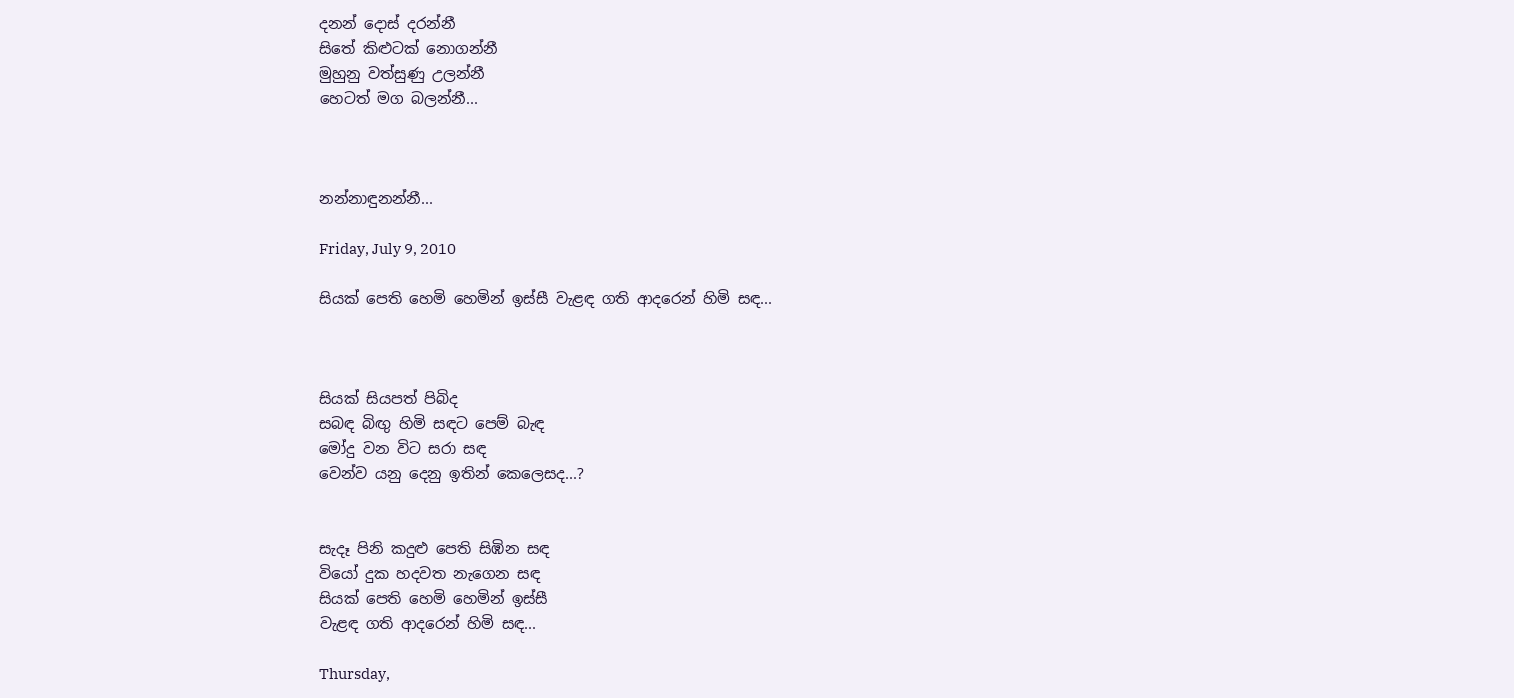දනන් දොස් දරන්නී
සිතේ කිළුටක් නොගන්නී
මුහුනු වත්සුණු උලන්නී
හෙටත් මග බලන්නී...



නන්නාඳුනන්නී...

Friday, July 9, 2010

සියක් පෙති හෙමි හෙමින් ඉස්සී වැළඳ ගති ආදරෙන් හිමි සඳ...



සියක් සියපත් පිබිද
සබඳ බිඟු හිමි සඳට පෙම් බැඳ
මෝදු වන විට සරා සඳ
වෙන්ව යනු දෙනු ඉතින් කෙලෙසද...?


සැදෑ පිනි කදුළු පෙති සිඹින සඳ
වියෝ දුක හදවත නැගෙන සඳ
සියක් පෙති හෙමි හෙමින් ඉස්සී
වැළඳ ගති ආදරෙන් හිමි සඳ...

Thursday,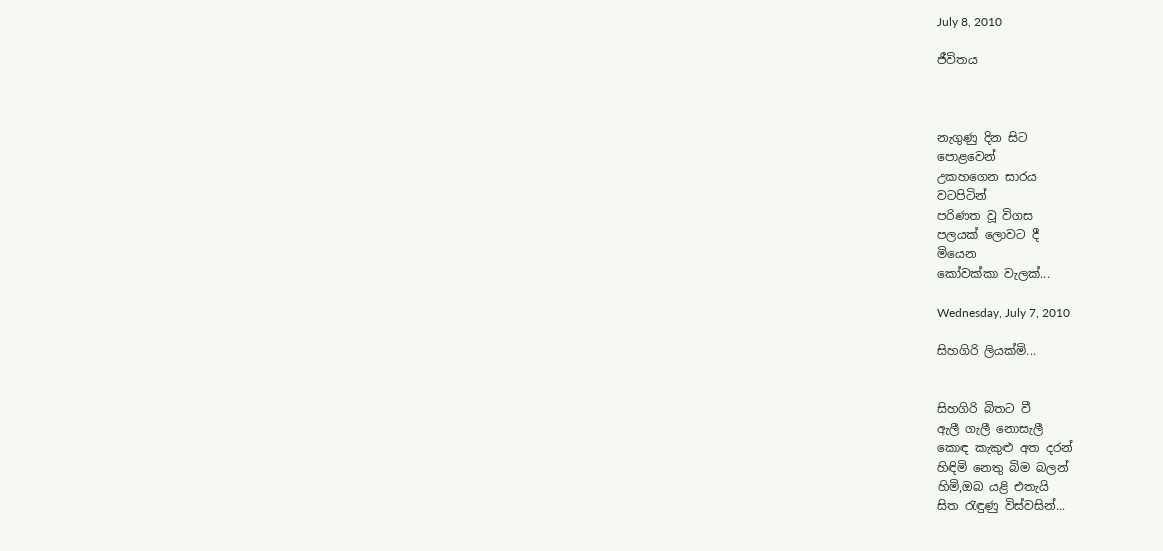July 8, 2010

ජීවිතය



නැගුණු දින සිට
පොළවෙන්
උකහගෙන සාරය
වටපිටින්
පරිණත වූ විගස
පලයක් ලොවට දී
මියෙන
කෝවක්කා වැලක්...

Wednesday, July 7, 2010

සිහගිරි ලියක්මි...


සිහගිරි බිතට වී
ඇලී ගැලී නොසැලී
කොඳ කැකුළු අත දරන්
හිඳිමි නෙතු බිම බලන්
හිමි,ඔබ යළි එතැයි
සිත රැඳුණු විස්වසින්...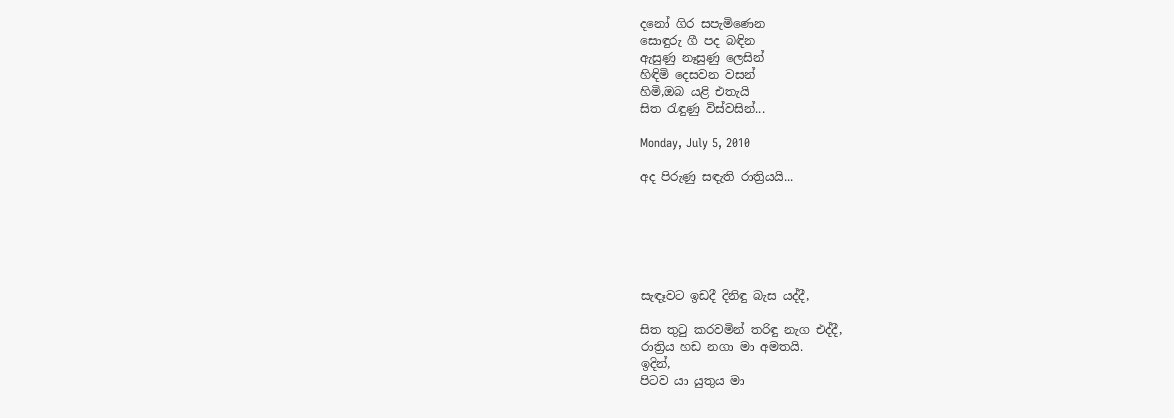දනෝ ගිර සපැමිණෙන
සොඳුරු ගී පද බඳින
ඇසුණු නෑසුණු ලෙසින්
හිඳිමි දෙසවන වසන්
හිමි,ඔබ යළි එතැයි
සිත රැඳුණු විස්වසින්...

Monday, July 5, 2010

අද පිරුණු සඳැති රාත්‍රියයි...






සැඳෑවට ඉඩදී දිනිඳු බැස යද්දී,

සිත තුටු කරවමින් තරිඳු නැග එද්දී,
රාත්‍රිය හඩ නගා මා අමතයි.
ඉදින්,
පිටව යා යුතුය මා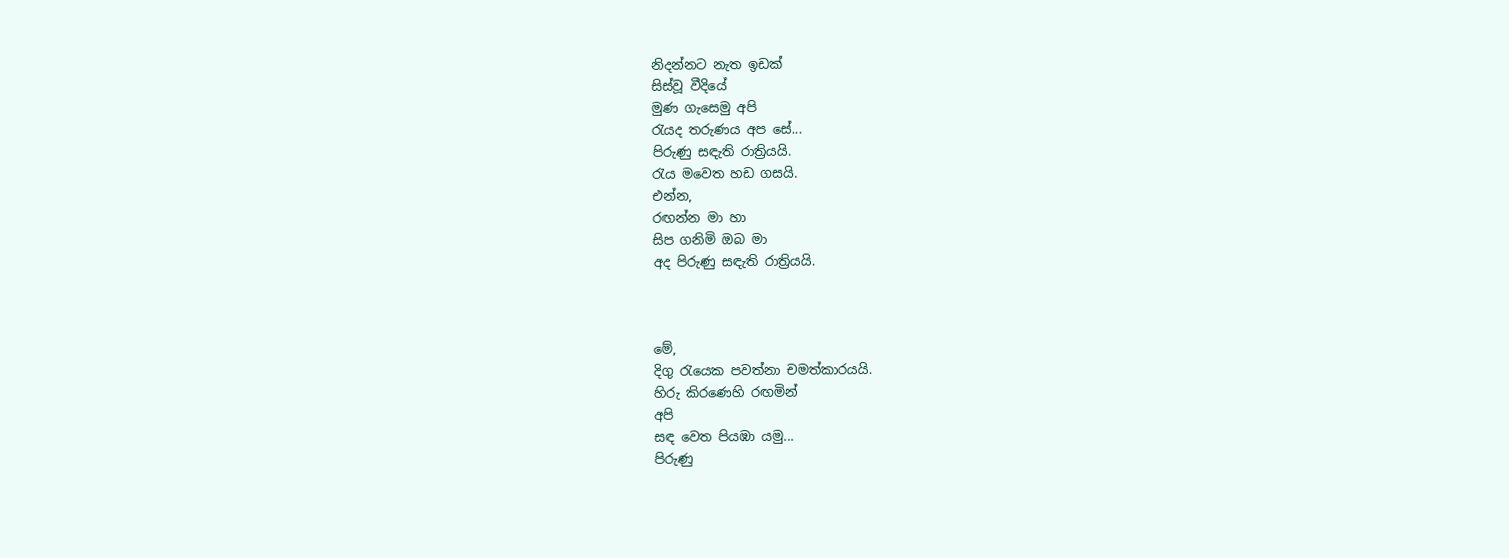නිදන්නට නැත ඉඩක්
සිස්වූ වීදියේ
මුණ ගැසෙමු අපි
රැයද තරුණය අප සේ...
පිරුණු සඳැති රාත්‍රියයි.
රැය මවෙත හඩ ගසයි.
එන්න,
රඟන්න මා හා
සිප ගනිමි ඔබ මා
අද පිරුණු සඳැති රාත්‍රියයි.



මේ,
දිගු රැයෙක පවත්නා චමත්කාරයයි.
හිරු කිරණෙහි රඟමින්
අපි
සඳ වෙත පියඹා යමු...
පිරුණු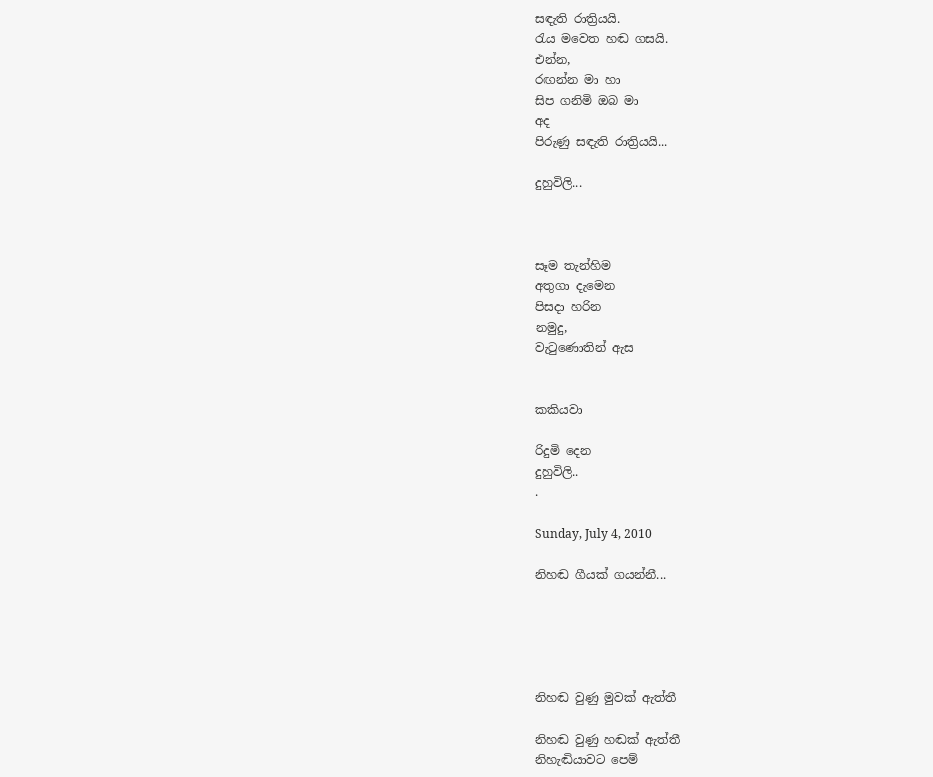සඳැති රාත්‍රියයි.
රැය මවෙත හඬ ගසයි.
එන්න,
රඟන්න මා හා
සිප ගනිමි ඔබ මා
අද
පිරුණු සඳැති රාත්‍රියයි...

දුහුවිලි...



සෑම තැන්හිම
අතුගා දැමෙන
පිසදා හරින
නමුදු,
වැටුණොතින් ඇස


කකියවා

රිදුමි දෙන
දුහුවිලි..
.

Sunday, July 4, 2010

නිහඬ ගීයක් ගයන්නී...





නිහඬ වුණු මුවක් ඇත්තී

නිහඬ වුණු හඬක් ඇත්තී
නිහැඬියාවට පෙම්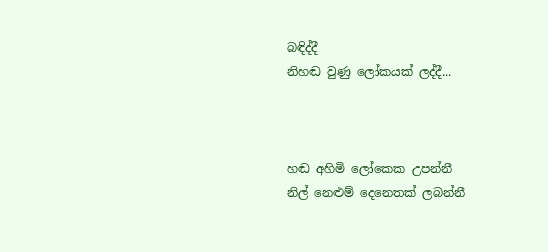බඳිද්දී
නිහඬ වුණු ලෝකයක් ලද්දී...



හඬ අහිමි ලෝකෙක උපන්නී
නිල් නෙළුම් දෙනෙතක් ලබන්නී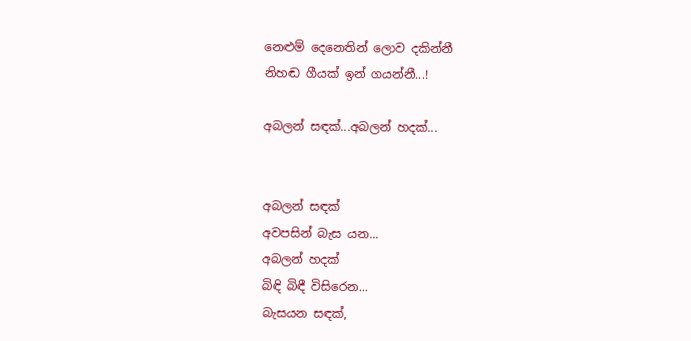නෙළුම් දෙනෙතින් ලොව දකින්නී
නිහඬ ගීයක් ඉන් ගයන්නී...!

අබලන් සඳක්...අබලන් හදක්...


අබලන් සඳක්
අවපසින් බැස යන...
අබලන් හදක්
බිඳි බිඳී විසිරෙන...
බැසයන සඳක්,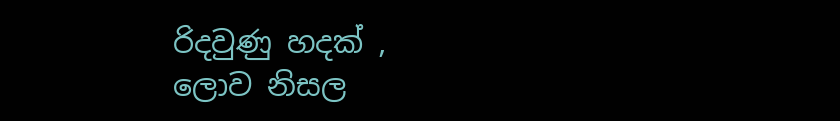රිදවුණු හදක් ,
ලොව නිසල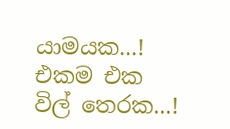යාමයක...!
එකම එක විල් තෙරක...!